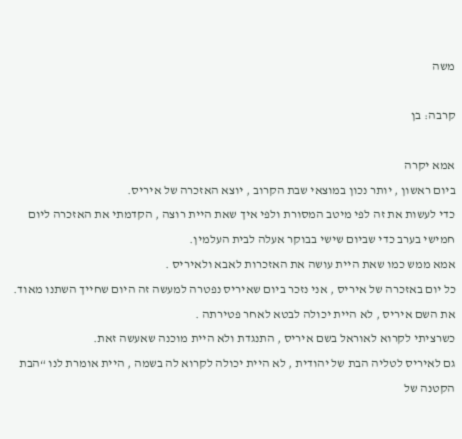משה

קרבה: בן

אמא יקרה
ביום ראשון , יותר נכון במוצאי שבת הקרוב , יוצא האזכרה של איריס.
כדי לעשות את זה לפי מיטב המסורת ולפי איך שאת היית רוצה , הקדמתי את האזכרה ליום חמישי בערב כדי שביום שישי בבוקר אעלה לבית העלמין.
אמא ממש כמו שאת היית עושה את האזכרות לאבא ולאיריס .
כל יום באזכרה של איריס , אני נזכר ביום שאיריס נפטרה למעשה זה היום שחייך השתנו מאוד.
את השם איריס , לא היית יכולה לבטא לאחר פטירתה .
כשרציתי לקרוא לאוראל בשם איריס , התנגדת ולא היית מוכנה שאעשה זאת.
גם לאיריס לטליה הבת של יהודית , לא היית יכולה לקרוא לה בשמה , היית אומרת לנו “הבת הקטנה של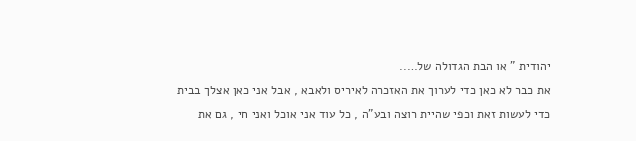יהודית ” או הבת הגדולה של…..
את כבר לא כאן כדי לערוך את האזכרה לאיריס ולאבא , אבל אני כאן אצלך בבית כדי לעשות זאת וכפי שהיית רוצה ובע”ה , כל עוד אני אוכל ואני חי , גם את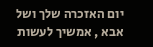יום האזכרה שלך ושל אבא , אמשיך לעשות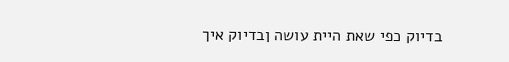בדיוק כפי שאת היית עושה ןבדיוק איך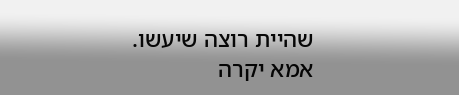שהיית רוצה שיעשו.
אמא יקרה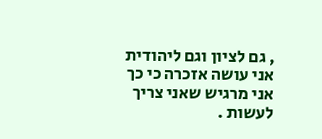, גם לציון וגם ליהודית אני עושה אזכרה כי כך אני מרגיש שאני צריך לעשות .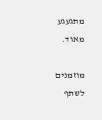מתגעגע מאוד.

מוזמנים לשתף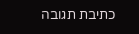כתיבת תגובה